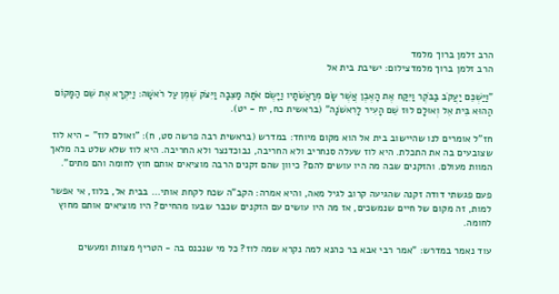הרב זלמן ברוך מלמד
הרב זלמן ברוך מלמדצילום: ישיבת בית אל

"וַיַּשְׁכֵּם יַעֲקֹב בַּבֹּקֶר וַיִּקַּח אֶת הָאֶבֶן אֲשֶׁר שָׂם מְרַאֲשֹׁתָיו וַיָּשֶׂם אֹתָהּ מַצֵּבָה וַיִּצֹק שֶׁמֶן עַל רֹאשָׁהּ: וַיִּקְרָא אֶת שֵׁם הַמָּקוֹם הַהוּא בֵּית אֵל וְאוּלָם לוּז שֵׁם הָעִיר לָרִאשֹׁנָה" (בראשית כח, יח - יט).

חז"ל אומרים לנו שהיישוב בית אל הוא מקום מיוחד: במדרש (בראשית רבה פרשה סט, ח): "ואולם לוז" - היא לוז שצובעים בה את התכלת. היא לוז שעלה סנחריב ולא החריבה, נבוכדנצר ולא החריבה. היא לוז שלא שלט בה מלאך המוות מעולם. והזקנים שבה מה היו עושים להם? כיוון שהם זקנים הרבה מוציאים אותם חוץ לחומה והם מתים".

פעם פגשתי דודה זקנה שהגיעה קרוב לגיל מאה, והיא אמרה: הקב"ה שכח לקחת אותי... בבית אל, בלוז, אי אפשר למות, זה מקום של חיים שנמשכים, אז מה היו עושים עם הזקנים שכבר שבעו מהחיים? היו מוציאים אותם מחוץ לחומה.

עוד נאמר במדרש: "אמר רבי אבא בר כהנא למה נקרא שמה לוז? כל מי שנכנס בה - הטריף מצוות ומעשים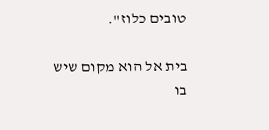טובים כלוז".

בית אל הוא מקום שיש בו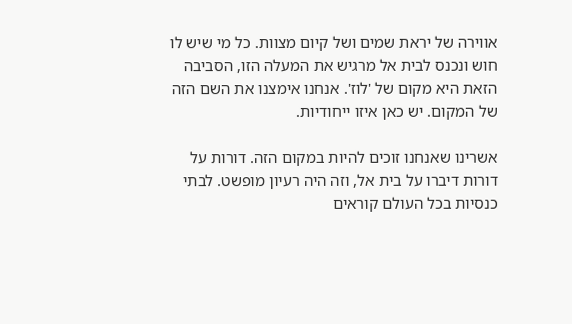אווירה של יראת שמים ושל קיום מצוות. כל מי שיש לו חוש ונכנס לבית אל מרגיש את המעלה הזו, הסביבה הזאת היא מקום של 'לוז'. אנחנו אימצנו את השם הזה של המקום. יש כאן איזו ייחודיות.

אשרינו שאנחנו זוכים להיות במקום הזה. דורות על דורות דיברו על בית אל, וזה היה רעיון מופשט. לבתי כנסיות בכל העולם קוראים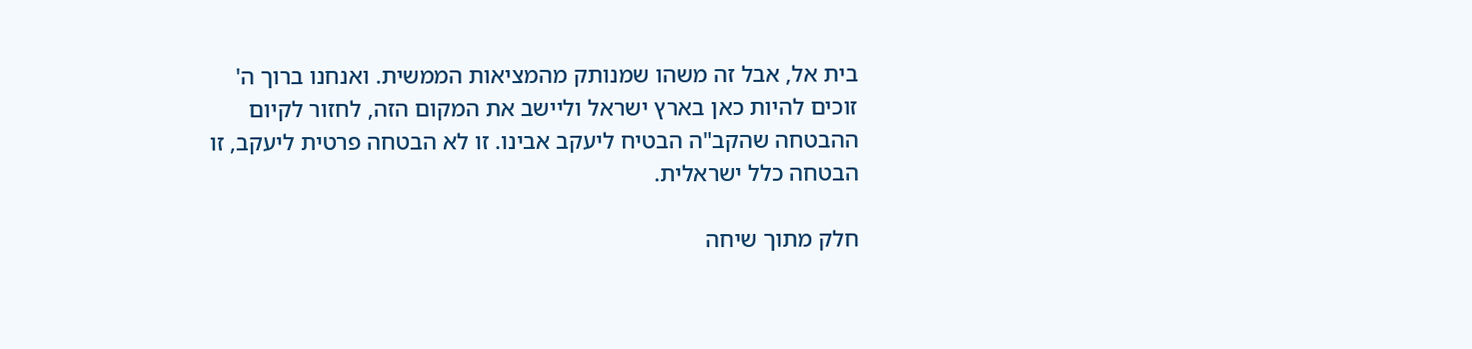בית אל, אבל זה משהו שמנותק מהמציאות הממשית. ואנחנו ברוך ה' זוכים להיות כאן בארץ ישראל וליישב את המקום הזה, לחזור לקיום ההבטחה שהקב"ה הבטיח ליעקב אבינו. זו לא הבטחה פרטית ליעקב, זו הבטחה כלל ישראלית.

חלק מתוך שיחה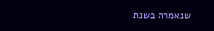שנאמרה בשנת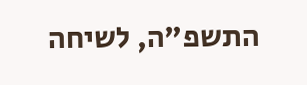התשפ"ה, לשיחה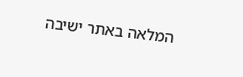המלאה באתר ישיבה